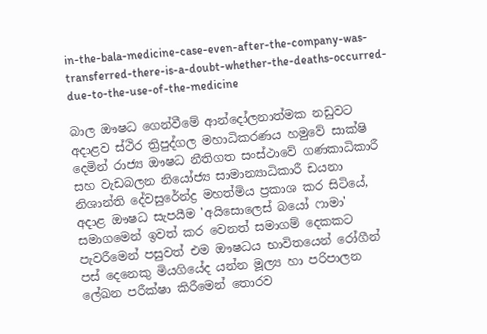in-the-bala-medicine-case-even-after-the-company-was-transferred-there-is-a-doubt-whether-the-deaths-occurred-due-to-the-use-of-the-medicine

බාල ඖෂධ ගෙන්වීමේ ආන්දෝලනාත්මක නඩුවට අදාළව ස්ථිර ත්‍රිපුද්ගල මහාධිකරණය හමුවේ සාක්ෂි දෙමින් රාජ්‍ය ඖෂධ නීතිගත සංස්ථාවේ ගණකාධිකාරී සහ වැඩබලන නියෝජ්‍ය සාමාන්‍යාධිකාරී ඩයනා නිශාන්ති දේවසුරේන්ද්‍ර මහත්මිය ප්‍රකාශ කර සිටියේ, අදාළ ඖෂධ සැපයීම 'අයිසොලෙස් බයෝ ෆාමා' සමාගමෙන් ඉවත් කර වෙනත් සමාගම් දෙකකට පැවරීමෙන් පසුවත් එම ඖෂධය භාවිතයෙන් රෝගීන් පස් දෙනෙකු මියගියේද යන්න මූල්‍ය හා පරිපාලන ලේඛන පරීක්ෂා කිරීමෙන් තොරව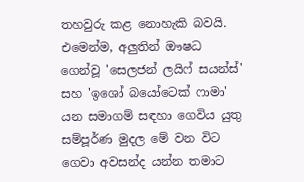තහවුරු කළ නොහැකි බවයි. එමෙන්ම, අලුතින් ඖෂධ ගෙන්වූ 'සෙලජන් ලයිෆ් සයන්ස්' සහ 'ඉශෝ බයෝටෙක් ෆාමා' යන සමාගම් සඳහා ගෙවිය යුතු සම්පූර්ණ මුදල මේ වන විට ගෙවා අවසන්ද යන්න තමාට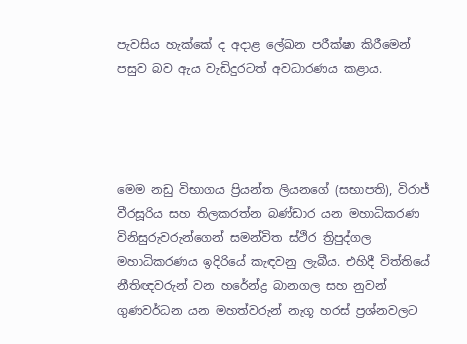පැවසිය හැක්කේ ද අදාළ ලේඛන පරීක්ෂා කිරීමෙන් පසුව බව ඇය වැඩිදුරටත් අවධාරණය කළාය.




මෙම නඩු විභාගය ප්‍රියන්ත ලියනගේ (සභාපති), විරාජ් වීරසූරිය සහ තිලකරත්න බණ්ඩාර යන මහාධිකරණ විනිසුරුවරුන්ගෙන් සමන්විත ස්ථිර ත්‍රිපුද්ගල මහාධිකරණය ඉදිරියේ කැඳවනු ලැබීය. එහිදී විත්තියේ නීතිඥවරුන් වන හරේන්ද්‍ර බානගල සහ නුවන් ගුණවර්ධන යන මහත්වරුන් නැගූ හරස් ප්‍රශ්නවලට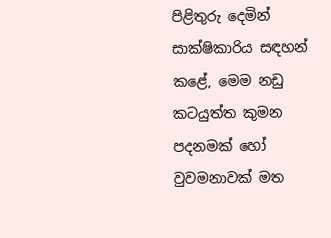පිළිතුරු දෙමින් සාක්ෂිකාරිය සඳහන් කළේ, මෙම නඩු කටයුත්ත කුමන පදනමක් හෝ වුවමනාවක් මත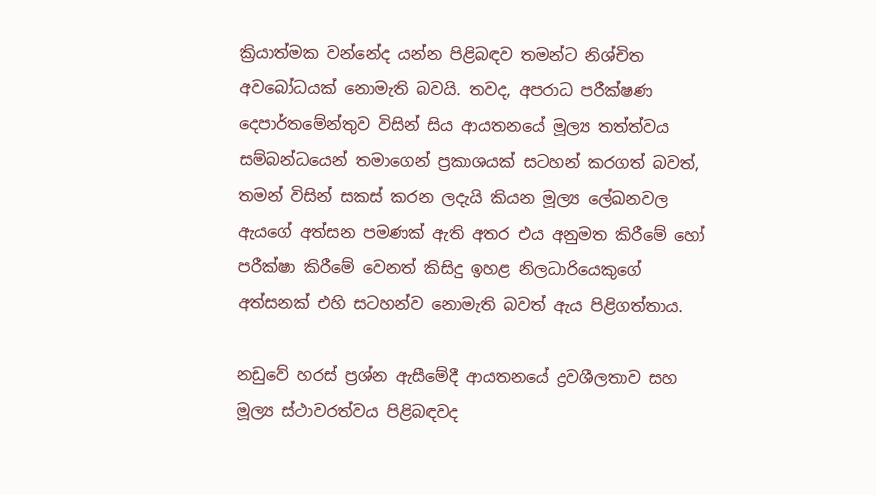ක්‍රියාත්මක වන්නේද යන්න පිළිබඳව තමන්ට නිශ්චිත අවබෝධයක් නොමැති බවයි. තවද, අපරාධ පරීක්ෂණ දෙපාර්තමේන්තුව විසින් සිය ආයතනයේ මූල්‍ය තත්ත්වය සම්බන්ධයෙන් තමාගෙන් ප්‍රකාශයක් සටහන් කරගත් බවත්, තමන් විසින් සකස් කරන ලදැයි කියන මූල්‍ය ලේඛනවල ඇයගේ අත්සන පමණක් ඇති අතර එය අනුමත කිරීමේ හෝ පරීක්ෂා කිරීමේ වෙනත් කිසිදු ඉහළ නිලධාරියෙකුගේ අත්සනක් එහි සටහන්ව නොමැති බවත් ඇය පිළිගත්තාය.

නඩුවේ හරස් ප්‍රශ්න ඇසීමේදී ආයතනයේ ද්‍රවශීලතාව සහ මූල්‍ය ස්ථාවරත්වය පිළිබඳවද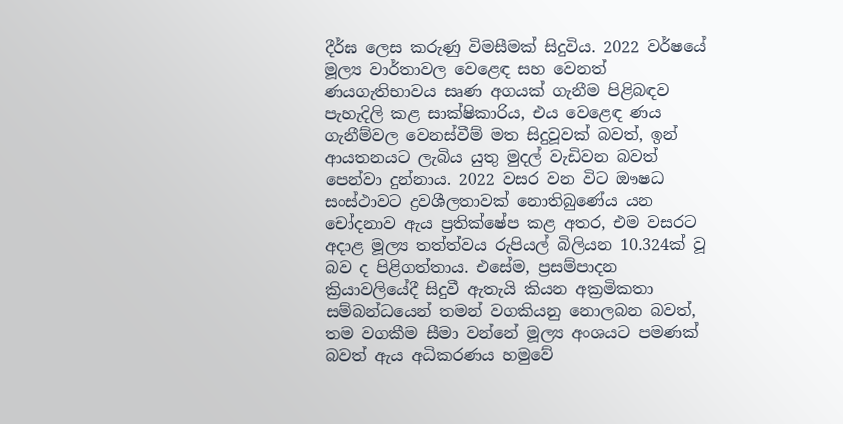දීර්ඝ ලෙස කරුණු විමසීමක් සිදුවිය. 2022 වර්ෂයේ මූල්‍ය වාර්තාවල වෙළෙඳ සහ වෙනත් ණයගැතිභාවය සෘණ අගයක් ගැනීම පිළිබඳව පැහැදිලි කළ සාක්ෂිකාරිය, එය වෙළෙඳ ණය ගැනීම්වල වෙනස්වීම් මත සිදුවූවක් බවත්, ඉන් ආයතනයට ලැබිය යුතු මුදල් වැඩිවන බවත් පෙන්වා දුන්නාය. 2022 වසර වන විට ඖෂධ සංස්ථාවට ද්‍රවශීලතාවක් නොතිබුණේය යන චෝදනාව ඇය ප්‍රතික්ෂේප කළ අතර, එම වසරට අදාළ මූල්‍ය තත්ත්වය රුපියල් බිලියන 10.324ක් වූ බව ද පිළිගත්තාය. එසේම, ප්‍රසම්පාදන ක්‍රියාවලියේදී සිදුවී ඇතැයි කියන අක්‍රමිකතා සම්බන්ධයෙන් තමන් වගකියනු නොලබන බවත්, තම වගකීම සීමා වන්නේ මූල්‍ය අංශයට පමණක් බවත් ඇය අධිකරණය හමුවේ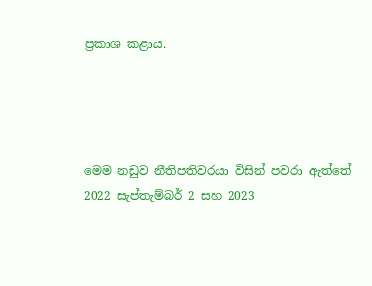ප්‍රකාශ කළාය.




මෙම නඩුව නීතිපතිවරයා විසින් පවරා ඇත්තේ 2022 සැප්තැම්බර් 2 සහ 2023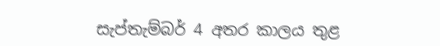සැප්තැම්බර් 4 අතර කාලය තුළ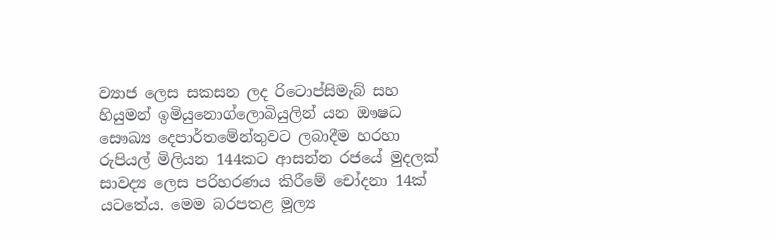ව්‍යාජ ලෙස සකසන ලද රිටොප්සිමැබ් සහ හියුමන් ඉමියුනොග්ලොබියුලින් යන ඖෂධ සෞඛ්‍ය දෙපාර්තමේන්තුවට ලබාදීම හරහා රුපියල් මිලියන 144කට ආසන්න රජයේ මුදලක් සාවද්‍ය ලෙස පරිහරණය කිරීමේ චෝදනා 14ක් යටතේය. මෙම බරපතළ මූල්‍ය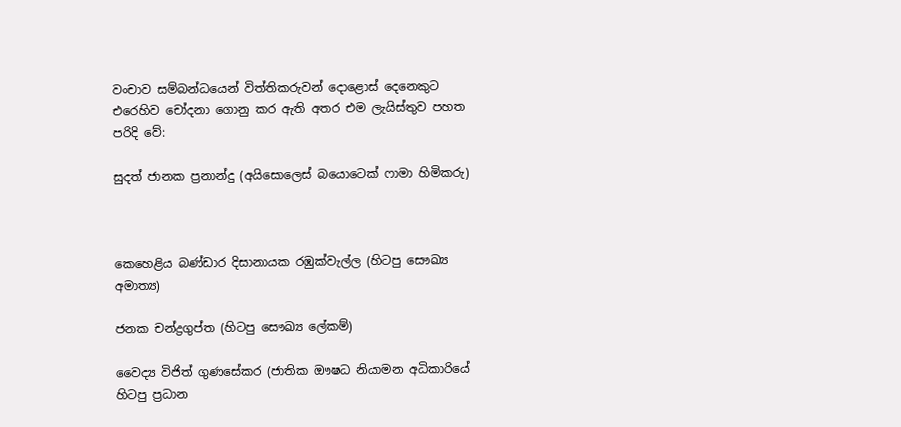වංචාව සම්බන්ධයෙන් විත්තිකරුවන් දොළොස් දෙනෙකුට එරෙහිව චෝදනා ගොනු කර ඇති අතර එම ලැයිස්තුව පහත පරිදි වේ:

සුදත් ජානක ප්‍රනාන්දු (අයිසොලෙස් බයොටෙක් ෆාමා හිමිකරු)



කෙහෙළිය බණ්ඩාර දිසානායක රඹුක්වැල්ල (හිටපු සෞඛ්‍ය අමාත්‍ය)

ජනක චන්ද්‍රගුප්ත (හිටපු සෞඛ්‍ය ලේකම්)

වෛද්‍ය විජිත් ගුණසේකර (ජාතික ඖෂධ නියාමන අධිකාරියේ හිටපු ප්‍රධාන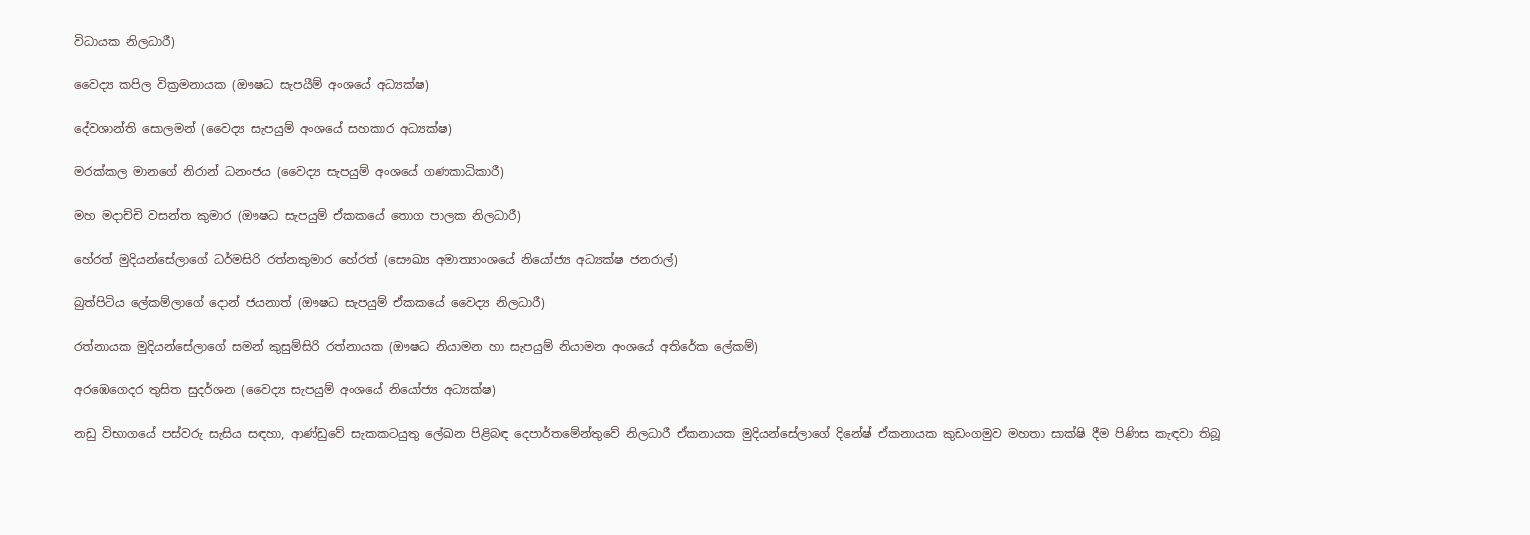විධායක නිලධාරී)

වෛද්‍ය කපිල වික්‍රමනායක (ඖෂධ සැපයීම් අංශයේ අධ්‍යක්ෂ)

දේවශාන්ති සොලමන් (වෛද්‍ය සැපයුම් අංශයේ සහකාර අධ්‍යක්ෂ)

මරක්කල මානගේ නිරාන් ධනංජය (වෛද්‍ය සැපයුම් අංශයේ ගණකාධිකාරී)

මහ මදාච්චි වසන්ත කුමාර (ඖෂධ සැපයුම් ඒකකයේ තොග පාලක නිලධාරී)

හේරත් මුදියන්සේලාගේ ධර්මසිරි රත්නකුමාර හේරත් (සෞඛ්‍ය අමාත්‍යාංශයේ නියෝජ්‍ය අධ්‍යක්ෂ ජනරාල්)

බුත්පිටිය ලේකම්ලාගේ දොන් ජයනාත් (ඖෂධ සැපයුම් ඒකකයේ වෛද්‍ය නිලධාරී)

රත්නායක මුදියන්සේලාගේ සමන් කුසුම්සිරි රත්නායක (ඖෂධ නියාමන හා සැපයුම් නියාමන අංශයේ අතිරේක ලේකම්)

අරඹෙගෙදර තුසිත සුදර්ශන (වෛද්‍ය සැපයුම් අංශයේ නියෝජ්‍ය අධ්‍යක්ෂ)

නඩු විභාගයේ පස්වරු සැසිය සඳහා, ආණ්ඩුවේ සැකකටයුතු ලේඛන පිළිබඳ දෙපාර්තමේන්තුවේ නිලධාරී ඒකනායක මුදියන්සේලාගේ දිනේෂ් ඒකනායක කුඩංගමුව මහතා සාක්ෂි දීම පිණිස කැඳවා තිබූ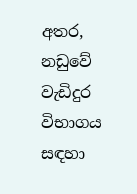අතර, නඩුවේ වැඩිදුර විභාගය සඳහා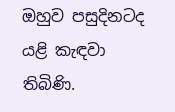ඔහුව පසුදිනටද යළි කැඳවා තිබිණි.